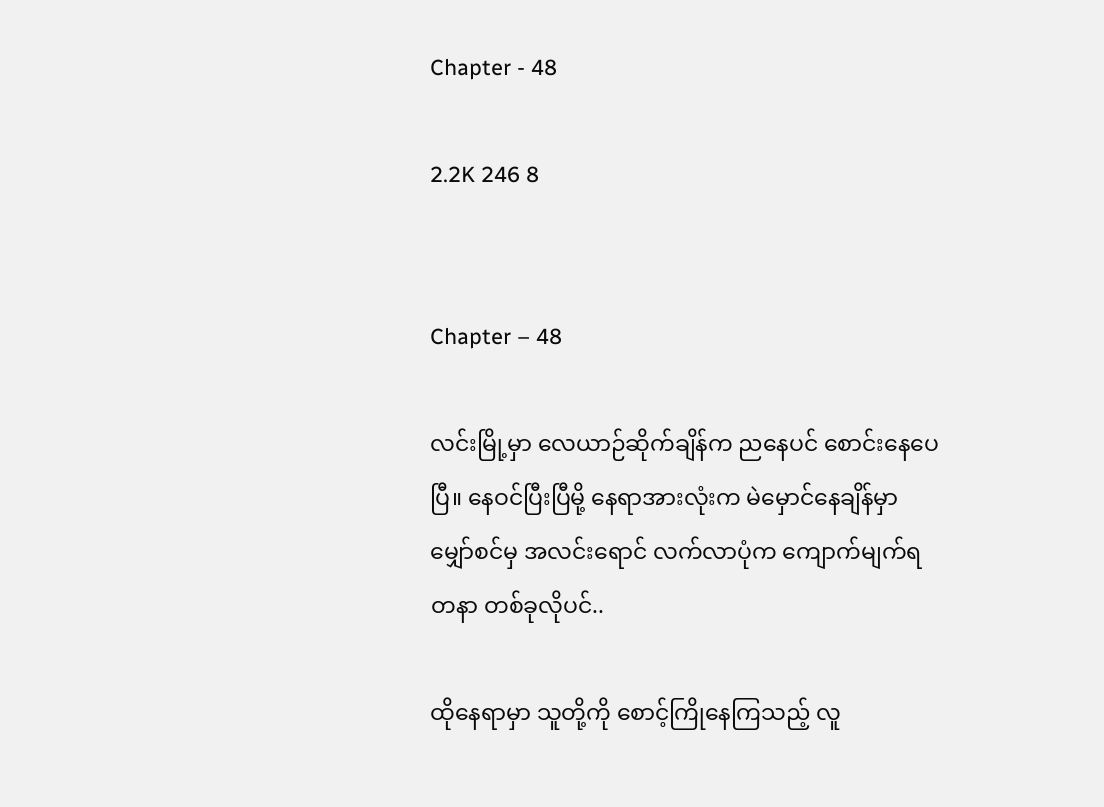Chapter - 48

2.2K 246 8


Chapter – 48

လင်းမြို့မှာ လေယာဉ်ဆိုက်ချိန်က ညနေပင် စောင်းနေပေပြီ။ နေဝင်ပြီးပြီမို့ နေရာအားလုံးက မဲမှောင်နေချိန်မှာ မျှော်စင်မှ အလင်းရောင် လက်လာပုံက ကျောက်မျက်ရတနာ တစ်ခုလိုပင်..

ထိုနေရာမှာ သူတို့ကို စောင့်ကြိုနေကြသည့် လူ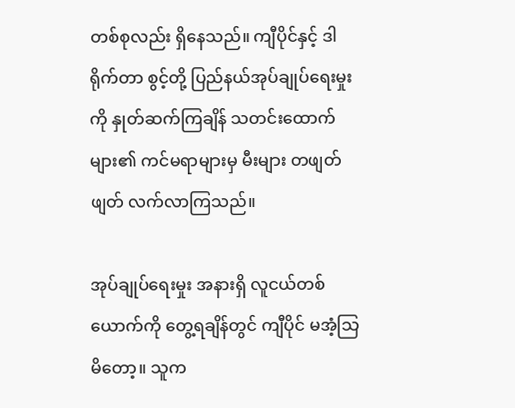တစ်စုလည်း ရှိနေသည်။ ကျီပိုင်နှင့် ဒါရိုက်တာ စွင့်တို့ ပြည်နယ်အုပ်ချုပ်ရေးမှုးကို နှုတ်ဆက်ကြချိန် သတင်းထောက်များ၏ ကင်မရာများမှ မီးများ တဖျတ်ဖျတ် လက်လာကြသည်။

အုပ်ချုပ်ရေးမှုး အနားရှိ လူငယ်တစ်ယောက်ကို တွေ့ရချိန်တွင် ကျီပိုင် မအံ့သြမိတော့။ သူက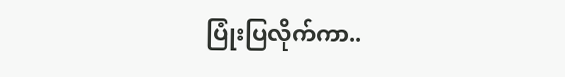ပြုံးပြလိုက်ကာ..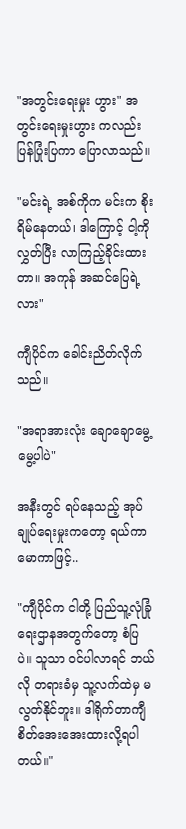"အတွင်းရေးမှုး ဟွား" အတွင်းရေးမှုးဟွား ကလည်း ပြန်ပြုံးပြကာ ပြောလာသည်။

"မင်းရဲ့ အစ်ကိုက မင်းက စိုးရိမ်နေတယ်၊ ဒါကြောင့် ငါ့ကို လွှတ်ပြီး လာကြည့်ခိုင်းထားတာ။ အကုန် အဆင်ပြေရဲ့လား"

ကျီပိုင်က ခေါင်းညိတ်လိုက်သည်။

"အရာအားလုံး ချောချောမွေ့မွေ့ပါပဲ"

အနီးတွင် ရပ်နေသည့် အုပ်ချုပ်ရေးမှုးကတော့ ရယ်ကာမောကာဖြင့်..

"ကျီပိုင်က ငါတို့ ပြည်သူ့လုံခြုံရေးဌာနအတွက်တော့ စံပြ ပဲ။ သူသာ ဝင်ပါလာရင် ဘယ်လို တရားခံမှ သူ့လက်ထဲမှ မလွတ်နိုင်ဘူး။ ဒါရိုက်တာကျီ စိတ်အေးအေးထားလို့ရပါတယ်။"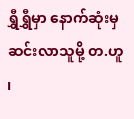ရွှီရွှီမှာ နောက်ဆုံးမှ ဆင်းလာသူမို့ တ.ဟူ ၊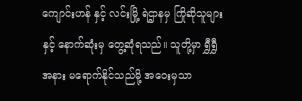ကျောင်းဟန် နှင့် လင်းမြို့ ရဲဌာနမှ ကြိုဆိုသူများနှင့် နောက်ဆုံးမှ တွေ့ဆုံရသည်။ သူတို့မှာ ရွှီရွှီ အနား မရောက်နိုင်သည်မို့ အဝေးမှသာ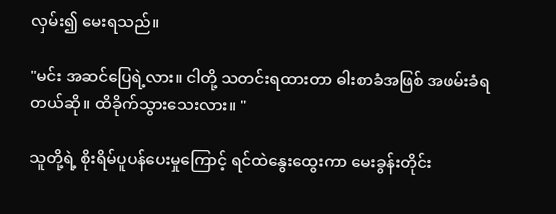လှမ်း၍ မေးရသည်။

"မင်း အဆင်ပြေရဲ့လား။ ငါတို့ သတင်းရထားတာ ဓါးစာခံအဖြစ် အဖမ်းခံရတယ်ဆို။ ထိခိုက်သွားသေးလား။ "

သူတို့ရဲ့ စိုးရိမ်ပူပန်ပေးမှုကြောင့် ရင်ထဲနွေးထွေးကာ မေးခွန်းတိုင်း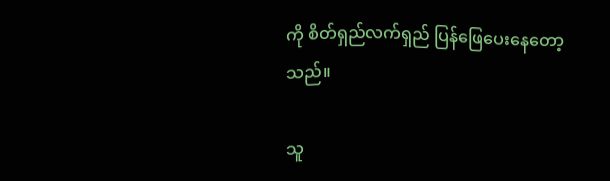ကို စိတ်ရှည်လက်ရှည် ပြန်ဖြေပေးနေတော့သည်။

သူ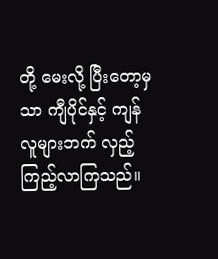တို့ မေးလို့ ပြီးတော့မှသာ ကျီပိုင်နှင့် ကျန်လူများဘက် လှည့်ကြည့်လာကြသည်။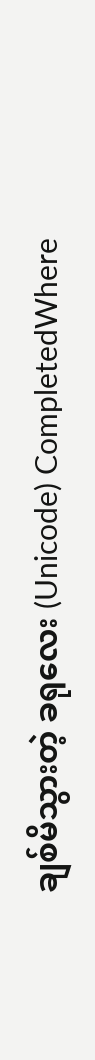ချစ်မိသွားတဲ့ ခရုလေး (Unicode) CompletedWhere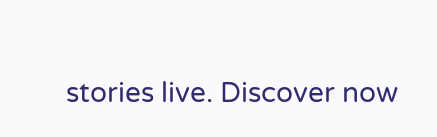stories live. Discover now